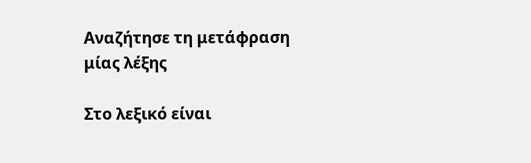Αναζήτησε τη μετάφραση μίας λέξης

Στο λεξικό είναι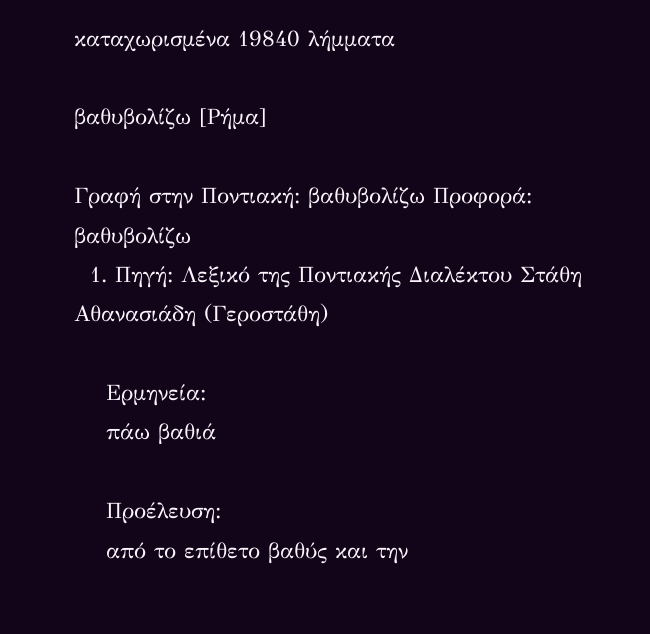καταχωρισμένα 19840 λήμματα

βαθυβολίζω [Ρήμα]

Γραφή στην Ποντιακή: βαθυβολίζω Προφορά: βαθυβολίζω
  1. Πηγή: Λεξικό της Ποντιακής Διαλέκτου Στάθη Αθανασιάδη (Γεροστάθη)

    Ερμηνεία:
    πάω βαθιά

    Προέλευση:
    από το επίθετο βαθύς και την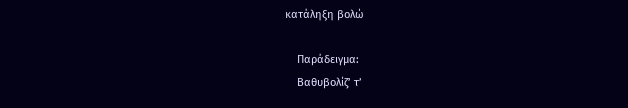κατάληξη βολώ

    Παράδειγμα:
    Βαθυβολίζ’ τ’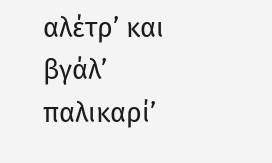αλέτρ’ και βγάλ’ παλικαρί’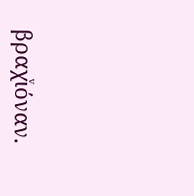βραχͮιόναν.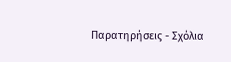Παρατηρήσεις - Σχόλια